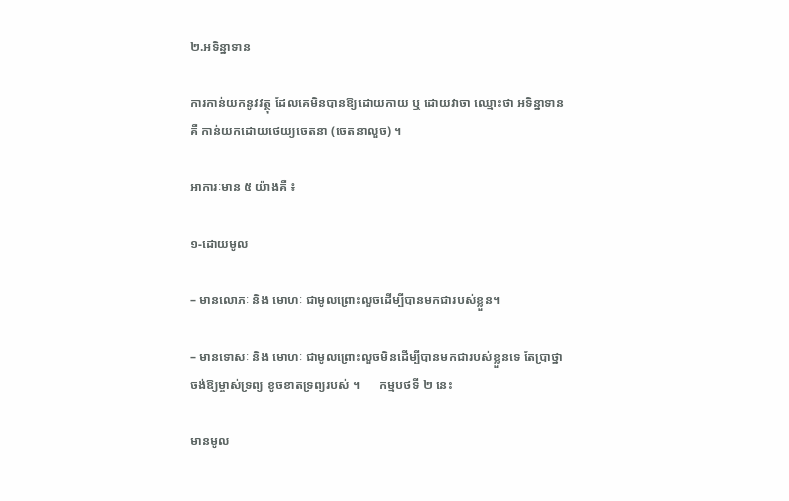២.អទិន្នាទាន

ការកាន់យកនូវវត្ថុ ដែលគេមិនបានឱ្យដោយកាយ ឬ ដោយវាចា ឈ្មោះថា អទិន្នាទាន គឺ កាន់យកដោយថេយ្យចេតនា (ចេតនាលួច) ។

អាការៈមាន ៥ យ៉ាងគឺ ៖

១-ដោយមូល

– មានលោភៈ និង មោហៈ ជាមូលព្រោះលួចដើម្បីបានមកជារបស់ខ្លួន។

– មានទោសៈ និង មោហៈ ជាមូលព្រោះលួចមិនដើម្បីបានមកជារបស់ខ្លួនទេ តែប្រាថ្នាចង់ឱ្យម្ចាស់ទ្រព្យ ខូចខាតទ្រព្យរបស់ ។      កម្មបថទី ២ នេះ

មានមូល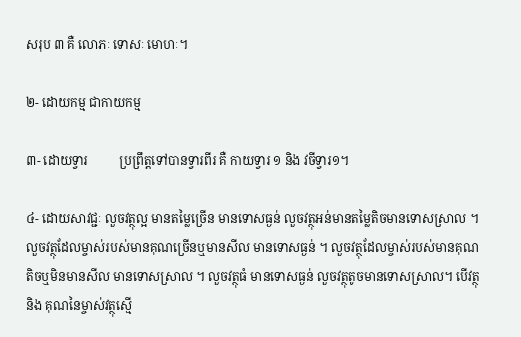សរុប ៣ គឺ លោភៈ ទោសៈ មោហៈ។

២- ដោយកម្ម ជាកាយកម្ម

៣- ដោយទ្វារ          ប្រព្រឹត្តទៅបានទ្វារពីរ គឺ កាយទ្វារ ១ និង វចីទ្វារ១។

៤- ដោយសាវជ្ជៈ លួចវត្ថុល្អ មានតម្លៃច្រើន មានទោសធ្ងន់ លួចវត្ថុអន់មានតម្លៃតិចមានទោសស្រាល ។ លួចវត្ថុដែលម្ចាស់របស់មានគុណច្រើនឬមានសីល មានទោសធ្ងន់ ។ លួចវត្ថុដែលម្ចាស់របស់មានគុណតិចឬមិនមានសីល មានទោសស្រាល ។ លួចវត្ថុធំ មានទោសធ្ងន់ លួចវត្ថុតូចមានទោសស្រាល។ បើវត្ថុ និង គុណនៃម្ចាស់វត្ថុស្មើ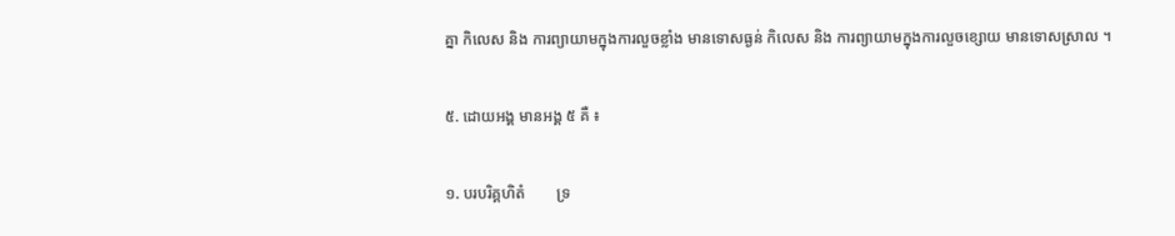គ្នា កិលេស និង ការព្យាយាមក្នុងការលួចខ្លាំង មានទោសធ្ងន់ កិលេស និង ការព្យាយាមក្នុងការលួចខ្សោយ មានទោសស្រាល ។

៥. ដោយអង្គ មានអង្គ ៥ គឺ ៖

១. បរបរិគ្គហិតំ        ទ្រ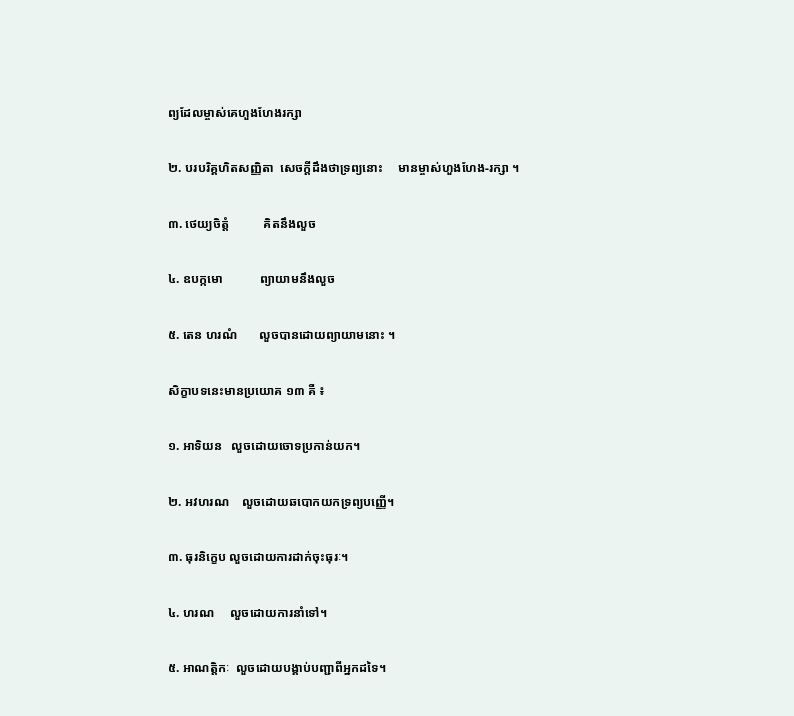ព្យដែលម្ចាស់គេហួងហែងរក្សា

២. បរបរិគ្គហិតសញ្ញិតា  សេចក្ដីដឹងថាទ្រព្យនោះ     មានម្ចាស់ហួងហែង-រក្សា ។

៣. ថេយ្យចិត្តំ           គិតនឹងលួច

៤. ឧបក្កមោ            ព្យាយាមនឹងលួច

៥. តេន ហរណំ       លួចបានដោយព្យាយាមនោះ ។

សិក្ខាបទនេះមានប្រយោគ ១៣ គឺ ៖

១. អាទិយន   លួចដោយចោទប្រកាន់យក។

២. អវហរណ    លួចដោយឆបោកយកទ្រព្យបញ្ញើ។

៣. ធុរនិក្ខេប លួចដោយការដាក់ចុះធុរៈ។

៤. ហរណ     លួចដោយការនាំទៅ។

៥. អាណត្តិកៈ  លួចដោយបង្គាប់បញ្ជាពីអ្នកដទៃ។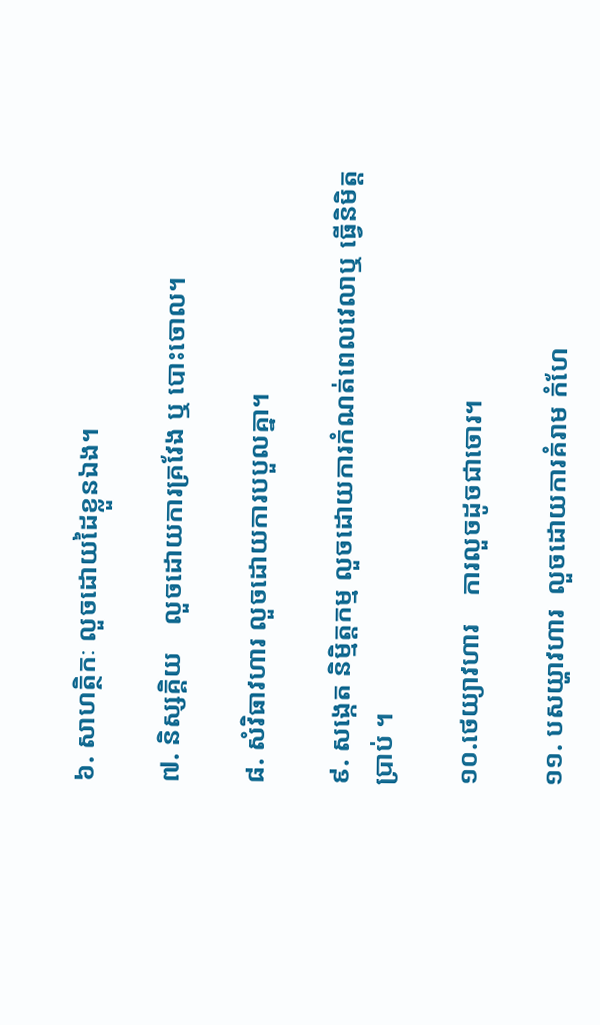៦. សាហត្ថិកៈ លួចដោយដៃខ្លួនឯង។

៧. និស្សគ្គិយ    លួចដោយការគ្រវែង ឬ បោះចោល។

៨. សំវិធាវហារ លួចដោយការបបួលគ្នា។

៩. សង្កេត និម្មិត្តកម្ម លួចដោយការកំណត់ពេលវេលាឬ ធ្វើនិមិត្តប្រាប់ ។

១០.ថេយ្យាវហារ    ការលួចដូចជាចោរ។

១១. បសយ្ហាវហារ  លួចដោយការគំរាម កំហែ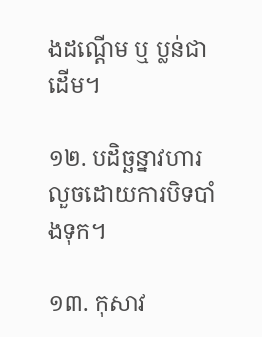ងដណ្ដើម ឬ ប្លន់ជាដើម។

១២. បដិច្ឆន្នាវហារ  លួចដោយការបិទបាំងទុក។

១៣. កុសាវ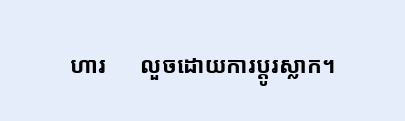ហារ      លួចដោយការប្ដូរស្លាក។